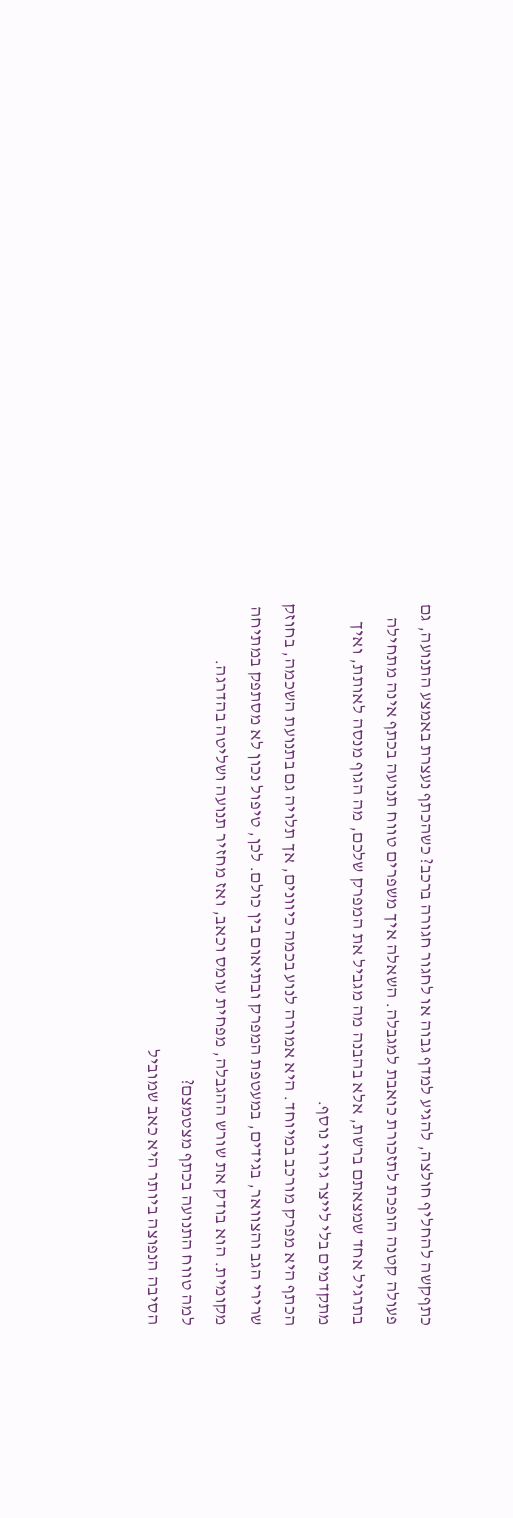כתףקשה להחליף חולצה, להגיע למדף גבוה או לחגור חגורה ברכב? כשהכתף נעצרת באמצע התנועה, גם פעולה קטנה הופכת לתזכורת כואבת למגבלה. השאלה איך משפרים טווח תנועה בכתף אינה מתחילה בתרגיל אחד שמצאתם ברשת, אלא בהבנה מה מגביל את המפרק שלכם, מה הגוף מנסה לאותת, ואיך מתקדמים בלי לייצר גירוי נוסף.
הכתף היא מפרק מורכב במיוחד. היא אמורה לנוע בכמה כיוונים, אך תלויה גם בתנועת השכמה, בחוזק שרירי הגב והצוואר, בגידים, במעטפת המפרק ובתיאום בין כולם. לכן, טיפול נכון לא מסתפק במתיחה מקומית. הוא בודק את שורש ההגבלה, מפחית עומס וכאב, ואז מחזיר תנועה ושליטה בהדרגה.
למה טווח התנועה בכתף מצטמצם?
הסיבה הנפוצה ביותר היא כאב שמוביל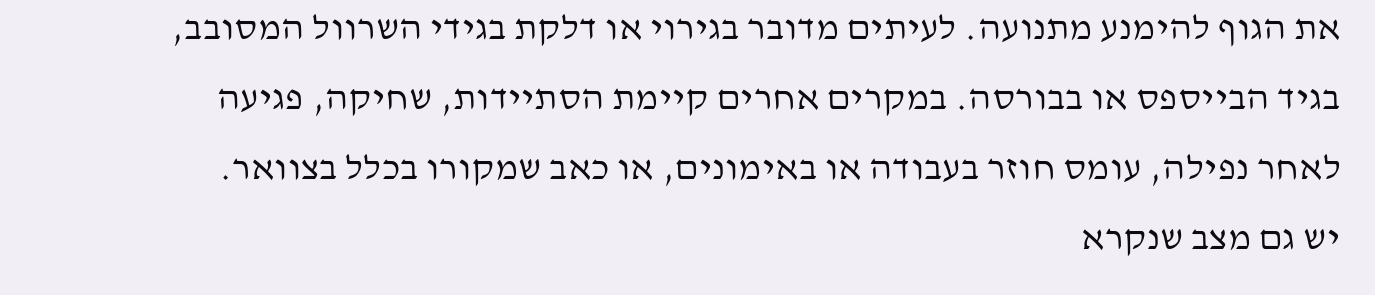את הגוף להימנע מתנועה. לעיתים מדובר בגירוי או דלקת בגידי השרוול המסובב, בגיד הבייספס או בבורסה. במקרים אחרים קיימת הסתיידות, שחיקה, פגיעה לאחר נפילה, עומס חוזר בעבודה או באימונים, או כאב שמקורו בכלל בצוואר.
יש גם מצב שנקרא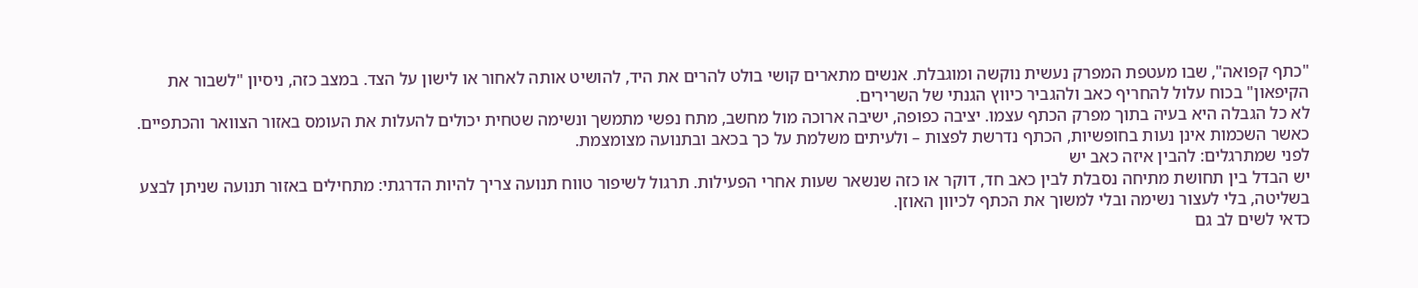"כתף קפואה", שבו מעטפת המפרק נעשית נוקשה ומוגבלת. אנשים מתארים קושי בולט להרים את היד, להושיט אותה לאחור או לישון על הצד. במצב כזה, ניסיון "לשבור את הקיפאון" בכוח עלול להחריף כאב ולהגביר כיווץ הגנתי של השרירים.
לא כל הגבלה היא בעיה בתוך מפרק הכתף עצמו. יציבה כפופה, ישיבה ארוכה מול מחשב, מתח נפשי מתמשך ונשימה שטחית יכולים להעלות את העומס באזור הצוואר והכתפיים. כאשר השכמות אינן נעות בחופשיות, הכתף נדרשת לפצות – ולעיתים משלמת על כך בכאב ובתנועה מצומצמת.
לפני שמתרגלים: להבין איזה כאב יש
יש הבדל בין תחושת מתיחה נסבלת לבין כאב חד, דוקר או כזה שנשאר שעות אחרי הפעילות. תרגול לשיפור טווח תנועה צריך להיות הדרגתי: מתחילים באזור תנועה שניתן לבצע בשליטה, בלי לעצור נשימה ובלי למשוך את הכתף לכיוון האוזן.
כדאי לשים לב גם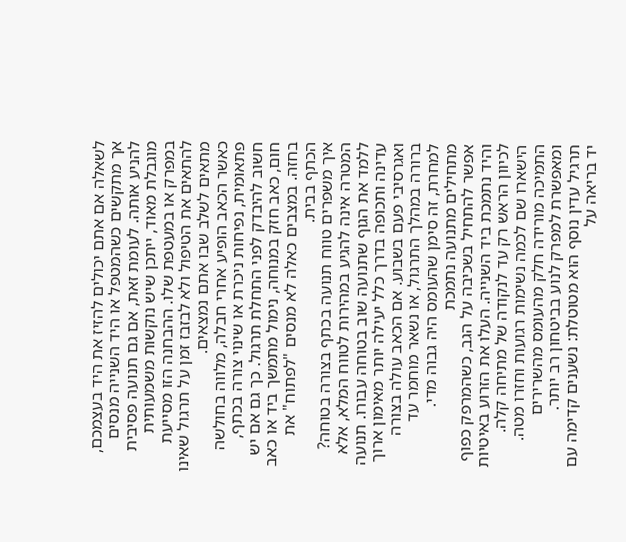לשאלה אם אתם יכולים להזיז את היד בעצמכם, אך מתקשים כשהמטפל או היד השנייה מנסים להניע אותה. לעומת זאת, אם גם תנועה פסיבית מוגבלת מאוד, ייתכן שיש נוקשות משמעותית במפרק או במעטפת שלו. ההבחנה הזו מסייעת להתאים את הטיפול ולא לבזבז זמן על תרגול שאינו מתאים לשלב שבו אתם נמצאים.
כאשר הכאב הופיע אחרי חבלה, מלווה בחולשה פתאומית, נפיחות ניכרת או שינוי צורה בכתף, חשוב להיבדק לפני התחלת תרגול. כך גם אם יש חום, כאב חזק במנוחה, נימול מתמשך ביד או כאב בחזה. במצבים כאלה לא מנסים "לפתוח" את הכתף בבית.
איך משפרים טווח תנועה בכתף בצורה בטוחה?
המטרה אינה להגיע במהירות לטווח המלא, אלא ללמד את הגוף שתנועה שוב בטוחה עבורו. תנועה עדינה ותכופה בדרך כלל יעילה יותר מאימון ארוך ואגרסיבי פעם בשבוע. אם הכאב עולה בצורה ברורה במהלך התרגול, או נשאר מוחמר עד למחרת, זה סימן שהעומס היה גבוה מדי.
מתחילים מתנועה נתמכת
אפשר להתחיל בשכיבה על הגב, כשהמרפק כפוף והיד נתמכת ביד השנייה. העלו את הזרוע באיטיות לכיוון הראש רק עד לנקודה של מתיחה קלה. הישארו שם לכמה נשימות רגועות וחזרו מטה. התמיכה מורידה חלק מהעומס מהשרירים ומאפשרת למפרק לנוע בביטחון רב יותר.
תרגיל עדין נוסף הוא מטוטלת: נשענים קדימה עם יד בריאה על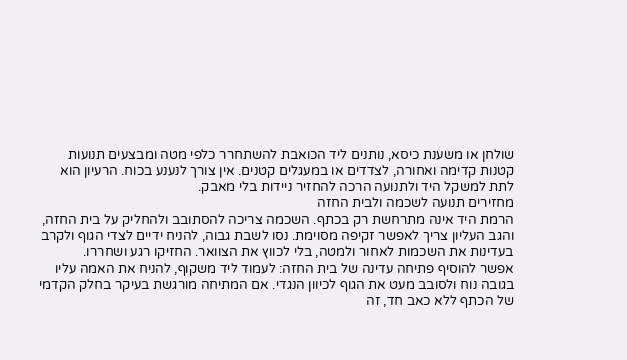שולחן או משענת כיסא, נותנים ליד הכואבת להשתחרר כלפי מטה ומבצעים תנועות קטנות קדימה ואחורה, לצדדים או במעגלים קטנים. אין צורך לנענע בכוח. הרעיון הוא לתת למשקל היד ולתנועה הרכה להחזיר ניידות בלי מאבק.
מחזירים תנועה לשכמה ולבית החזה
הרמת היד אינה מתרחשת רק בכתף. השכמה צריכה להסתובב ולהחליק על בית החזה, והגב העליון צריך לאפשר זקיפה מסוימת. נסו לשבת גבוה, להניח ידיים לצדי הגוף ולקרב בעדינות את השכמות לאחור ולמטה, בלי לכווץ את הצוואר. החזיקו רגע ושחררו.
אפשר להוסיף פתיחה עדינה של בית החזה: לעמוד ליד משקוף, להניח את האמה עליו בגובה נוח ולסובב מעט את הגוף לכיוון הנגדי. אם המתיחה מורגשת בעיקר בחלק הקדמי של הכתף ללא כאב חד, זה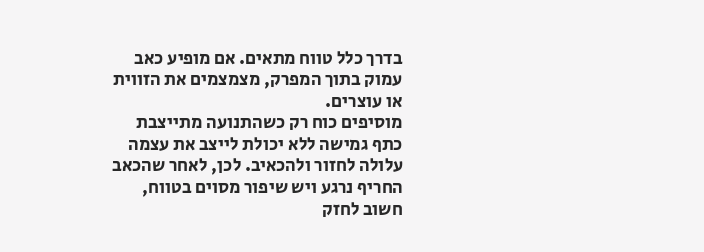בדרך כלל טווח מתאים. אם מופיע כאב עמוק בתוך המפרק, מצמצמים את הזווית או עוצרים.
מוסיפים כוח רק כשהתנועה מתייצבת
כתף גמישה ללא יכולת לייצב את עצמה עלולה לחזור ולהכאיב. לכן, לאחר שהכאב החריף נרגע ויש שיפור מסוים בטווח, חשוב לחזק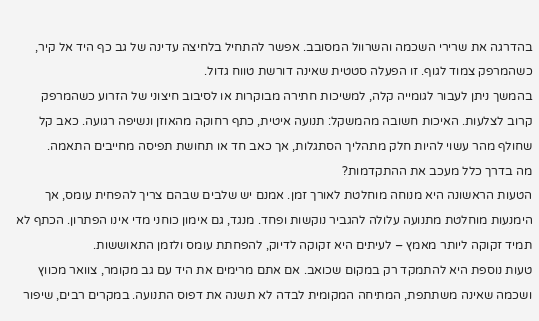בהדרגה את שרירי השכמה והשרוול המסובב. אפשר להתחיל בלחיצה עדינה של גב כף היד אל קיר, כשהמרפק צמוד לגוף. זו הפעלה סטטית שאינה דורשת טווח גדול.
בהמשך ניתן לעבור לגומייה קלה, למשיכות חתירה מבוקרות או לסיבוב חיצוני של הזרוע כשהמרפק קרוב לצלעות. האיכות חשובה מהמשקל: תנועה איטית, כתף רחוקה מהאוזן ונשיפה רגועה. כאב קל שחולף מהר עשוי להיות חלק מתהליך הסתגלות, אך כאב חד או תחושת תפיסה מחייבים התאמה.
מה בדרך כלל מעכב את ההתקדמות?
הטעות הראשונה היא מנוחה מוחלטת לאורך זמן. אמנם יש שלבים שבהם צריך להפחית עומס, אך הימנעות מוחלטת מתנועה עלולה להגביר נוקשות ופחד. מנגד, גם אימון כוחני מדי אינו הפתרון. הכתף לא תמיד זקוקה ליותר מאמץ – לעיתים היא זקוקה לדיוק, להפחתת עומס ולזמן התאוששות.
טעות נוספת היא להתמקד רק במקום שכואב. אם אתם מרימים את היד עם גב מקומר, צוואר מכווץ ושכמה שאינה משתתפת, המתיחה המקומית לבדה לא תשנה את דפוס התנועה. במקרים רבים, שיפור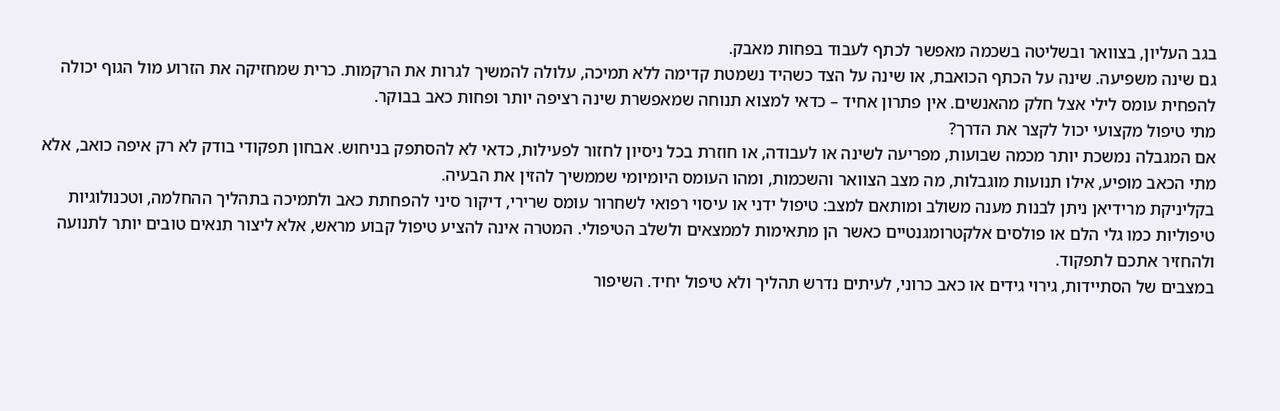בגב העליון, בצוואר ובשליטה בשכמה מאפשר לכתף לעבוד בפחות מאבק.
גם שינה משפיעה. שינה על הכתף הכואבת, או שינה על הצד כשהיד נשמטת קדימה ללא תמיכה, עלולה להמשיך לגרות את הרקמות. כרית שמחזיקה את הזרוע מול הגוף יכולה להפחית עומס לילי אצל חלק מהאנשים. אין פתרון אחיד – כדאי למצוא תנוחה שמאפשרת שינה רציפה יותר ופחות כאב בבוקר.
מתי טיפול מקצועי יכול לקצר את הדרך?
אם המגבלה נמשכת יותר מכמה שבועות, מפריעה לשינה או לעבודה, או חוזרת בכל ניסיון לחזור לפעילות, כדאי לא להסתפק בניחוש. אבחון תפקודי בודק לא רק איפה כואב, אלא מתי הכאב מופיע, אילו תנועות מוגבלות, מה מצב הצוואר והשכמות, ומהו העומס היומיומי שממשיך להזין את הבעיה.
בקליניקת מרידיאן ניתן לבנות מענה משולב ומותאם למצב: טיפול ידני או עיסוי רפואי לשחרור עומס שרירי, דיקור סיני להפחתת כאב ולתמיכה בתהליך ההחלמה, וטכנולוגיות טיפוליות כמו גלי הלם או פולסים אלקטרומגנטיים כאשר הן מתאימות לממצאים ולשלב הטיפולי. המטרה אינה להציע טיפול קבוע מראש, אלא ליצור תנאים טובים יותר לתנועה ולהחזיר אתכם לתפקוד.
במצבים של הסתיידות, גירוי גידים או כאב כרוני, לעיתים נדרש תהליך ולא טיפול יחיד. השיפור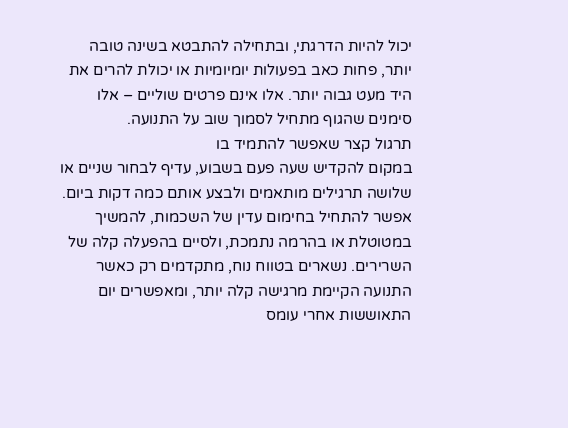יכול להיות הדרגתי, ובתחילה להתבטא בשינה טובה יותר, פחות כאב בפעולות יומיומיות או יכולת להרים את היד מעט גבוה יותר. אלו אינם פרטים שוליים – אלו סימנים שהגוף מתחיל לסמוך שוב על התנועה.
תרגול קצר שאפשר להתמיד בו
במקום להקדיש שעה פעם בשבוע, עדיף לבחור שניים או שלושה תרגילים מותאמים ולבצע אותם כמה דקות ביום. אפשר להתחיל בחימום עדין של השכמות, להמשיך במטוטלת או בהרמה נתמכת, ולסיים בהפעלה קלה של השרירים. נשארים בטווח נוח, מתקדמים רק כאשר התנועה הקיימת מרגישה קלה יותר, ומאפשרים יום התאוששות אחרי עומס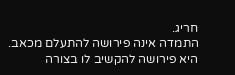חריג.
התמדה אינה פירושה להתעלם מכאב. היא פירושה להקשיב לו בצורה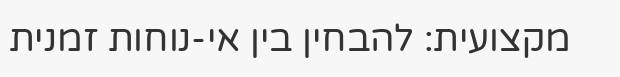מקצועית: להבחין בין אי-נוחות זמנית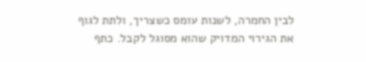לבין החמרה, לשנות עומס כשצריך, ולתת לגוף את הגירוי המדויק שהוא מסוגל לקבל. כתף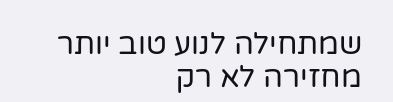שמתחילה לנוע טוב יותר מחזירה לא רק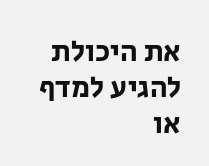את היכולת להגיע למדף או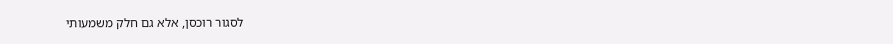לסגור רוכסן, אלא גם חלק משמעותי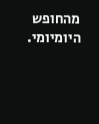מהחופש היומיומי.